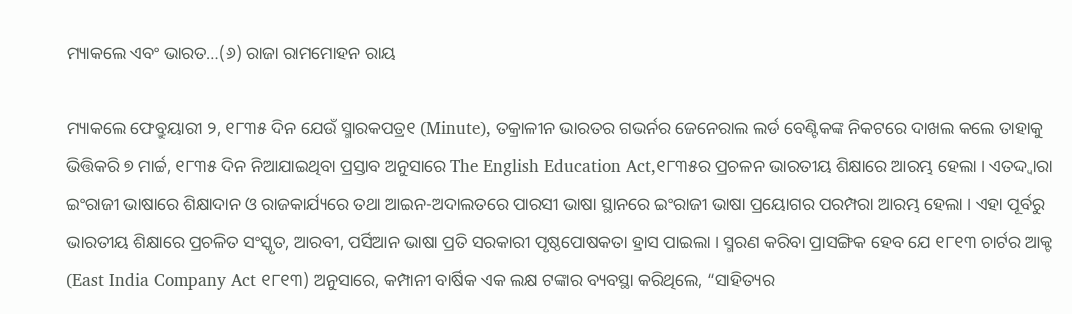ମ୍ୟାକଲେ ଏବଂ ଭାରତ…(୬) ରାଜା ରାମମୋହନ ରାୟ

ମ୍ୟାକଲେ ଫେବ୍ରୁୟାରୀ ୨, ୧୮୩୫ ଦିନ ଯେଉଁ ସ୍ମାରକପତ୍ର୧ (Minute), ତକ୍ରାଳୀନ ଭାରତର ଗଭର୍ନର ଜେନେରାଲ ଲର୍ଡ ବେଣ୍ଟିକଙ୍କ ନିକଟରେ ଦାଖଲ କଲେ ତାହାକୁ ଭିତ୍ତିକରି ୭ ମାର୍ଚ୍ଚ, ୧୮୩୫ ଦିନ ନିଆଯାଇଥିବା ପ୍ରସ୍ତାବ ଅନୁସାରେ The English Education Act,୧୮୩୫ର ପ୍ରଚଳନ ଭାରତୀୟ ଶିକ୍ଷାରେ ଆରମ୍ଭ ହେଲା । ଏତଦ୍ଦ୍ୱାରା ଇଂରାଜୀ ଭାଷାରେ ଶିକ୍ଷାଦାନ ଓ ରାଜକାର୍ଯ୍ୟରେ ତଥା ଆଇନ-ଅଦାଲତରେ ପାରସୀ ଭାଷା ସ୍ଥାନରେ ଇଂରାଜୀ ଭାଷା ପ୍ରୟୋଗର ପରମ୍ପରା ଆରମ୍ଭ ହେଲା । ଏହା ପୂର୍ବରୁ ଭାରତୀୟ ଶିକ୍ଷାରେ ପ୍ରଚଳିତ ସଂସ୍କୃତ, ଆରବୀ, ପର୍ସିଆନ ଭାଷା ପ୍ରତି ସରକାରୀ ପୃଷ୍ଠପୋଷକତା ହ୍ରାସ ପାଇଲା । ସ୍ମରଣ କରିବା ପ୍ରାସଙ୍ଗିକ ହେବ ଯେ ୧୮୧୩ ଚାର୍ଟର ଆକ୍ଟ (East India Company Act ୧୮୧୩) ଅନୁସାରେ, କମ୍ପାନୀ ବାର୍ଷିକ ଏକ ଲକ୍ଷ ଟଙ୍କାର ବ୍ୟବସ୍ଥା କରିଥିଲେ, “ସାହିତ୍ୟର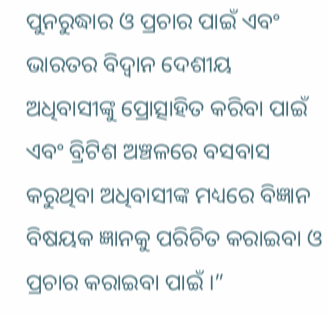ପୁନରୁଦ୍ଧାର ଓ ପ୍ରଚାର ପାଇଁ ଏବଂ ଭାରତର ବିଦ୍ୱାନ ଦେଶୀୟ ଅଧିବାସୀଙ୍କୁ ପ୍ରୋତ୍ସାହିତ କରିବା ପାଇଁ ଏବଂ ବ୍ରିଟିଶ ଅଞ୍ଚଳରେ ବସବାସ କରୁଥିବା ଅଧିବାସୀଙ୍କ ମଧ୍ୟରେ ବିଜ୍ଞାନ ବିଷୟକ ଜ୍ଞାନକୁ ପରିଚିତ କରାଇବା ଓ ପ୍ରଚାର କରାଇବା ପାଇଁ ।”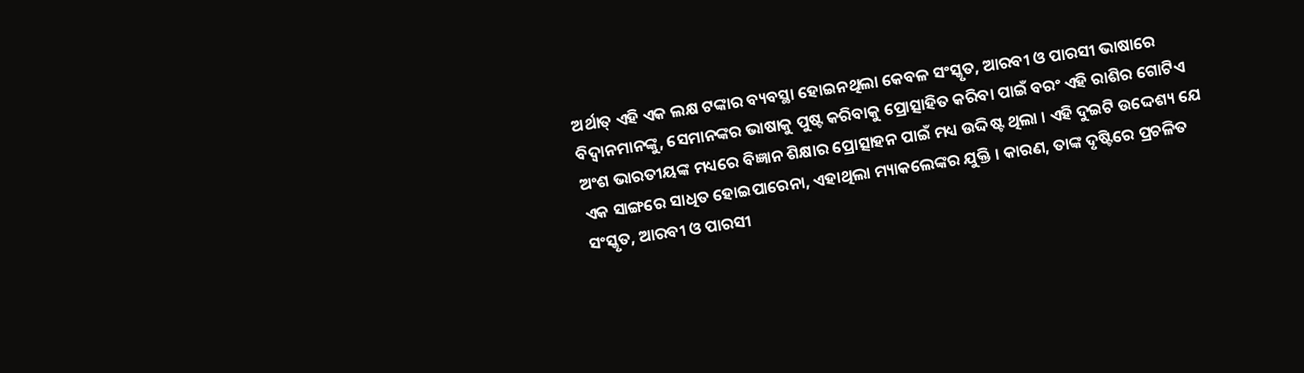ଅର୍ଥାତ୍ ଏହି ଏକ ଲକ୍ଷ ଟଙ୍କାର ବ୍ୟବସ୍ଥା ହୋଇନଥିଲା କେବଳ ସଂସ୍କୃତ, ଆରବୀ ଓ ପାରସୀ ଭାଷାରେ ବିଦ୍ୱାନମାନଙ୍କୁ, ସେମାନଙ୍କର ଭାଷାକୁ ପୁଷ୍ଟ କରିବାକୁ ପ୍ରୋତ୍ସାହିତ କରିବା ପାଇଁ ବରଂ ଏହି ରାଶିର ଗୋଟିଏ ଅଂଶ ଭାରତୀୟଙ୍କ ମଧ୍ୟରେ ବିଜ୍ଞାନ ଶିକ୍ଷାର ପ୍ରୋତ୍ସାହନ ପାଇଁ ମଧ୍ୟ ଉଦ୍ଦିଷ୍ଟ ଥିଲା । ଏହି ଦୁଇଟି ଉଦ୍ଦେଶ୍ୟ ଯେ ଏକ ସାଙ୍ଗରେ ସାଧିତ ହୋଇପାରେନା, ଏହାଥିଲା ମ୍ୟାକଲେଙ୍କର ଯୁକ୍ତି । କାରଣ, ତାଙ୍କ ଦୃଷ୍ଟିରେ ପ୍ରଚଳିତ ସଂସ୍କୃତ, ଆରବୀ ଓ ପାରସୀ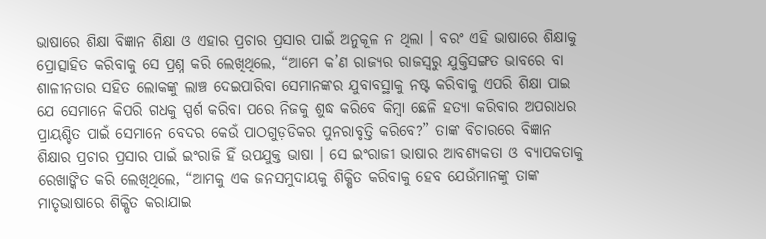ଭାଷାରେ ଶିକ୍ଷା ବିଜ୍ଞାନ ଶିକ୍ଷା ଓ ଏହାର ପ୍ରଚାର ପ୍ରସାର ପାଇଁ ଅନୁକୂଳ ନ ଥିଲା । ବରଂ ଏହି ଭାଷାରେ ଶିକ୍ଷାକୁ ପ୍ରୋତ୍ସାହିତ କରିବାକୁ ସେ ପ୍ରଶ୍ନ କରି ଲେଖିଥିଲେ, “ଆମେ କ’ଣ ରାଜ୍ୟର ରାଜସ୍ୱରୁ ଯୁକ୍ତିସଙ୍ଗତ ଭାବରେ ବା ଶାଳୀନତାର ସହିତ ଲୋକଙ୍କୁ ଲାଞ୍ଚ ଦେଇପାରିବା ସେମାନଙ୍କର ଯୁବାବସ୍ଥାକୁ ନଷ୍ଟ କରିବାକୁ ଏପରି ଶିକ୍ଷା ପାଇ ଯେ ସେମାନେ କିପରି ଗଧକୁ ସ୍ପର୍ଶ କରିବା ପରେ ନିଜକୁ ଶୁଦ୍ଧ କରିବେ କିମ୍ବା ଛେଳି ହତ୍ୟା କରିବାର ଅପରାଧର ପ୍ରାୟଶ୍ଚିତ ପାଇଁ ସେମାନେ ବେଦର କେଉଁ ପାଠଗୁଡ଼ଡିକର ପୁନରାବୃତ୍ତି କରିବେ?” ତାଙ୍କ ବିଚାରରେ ବିଜ୍ଞାନ ଶିକ୍ଷାର ପ୍ରଚାର ପ୍ରସାର ପାଇଁ ଇଂରାଜି ହିଁ ଉପଯୁକ୍ତ ଭାଷା । ସେ ଇଂରାଜୀ ଭାଷାର ଆବଶ୍ୟକତା ଓ ବ୍ୟାପକତାକୁ ରେଖାଙ୍କିତ କରି ଲେଖିଥିଲେ, “ଆମକୁ ଏକ ଜନସମୁଦାୟକୁ ଶିକ୍ଷିତ କରିବାକୁ ହେବ ଯେଉଁମାନଙ୍କୁ ତାଙ୍କ ମାତୃଭାଷାରେ ଶିକ୍ଷିତ କରାଯାଇ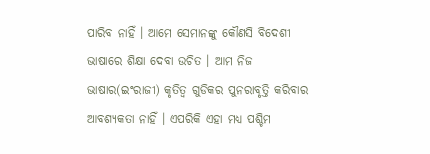ପାରିବ ନାହିଁ । ଆମେ ସେମାନଙ୍କୁ କୌଣସି ବିଦେଶୀ ଭାଷାରେ ଶିକ୍ଷା ଦେବା ଉଚିତ । ଆମ ନିଜ ଭାଷାର(ଇଂରାଜୀ) କୃତିତ୍ୱ ଗୁଡିକର ପୁନରାବୃତ୍ତି କରିବାର ଆବଶ୍ୟକତା ନାହିଁ । ଏପରିକି ଏହା ମଧ୍ୟ ପଶ୍ଚିମ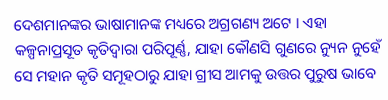ଦେଶମାନଙ୍କର ଭାଷାମାନଙ୍କ ମଧ୍ୟରେ ଅଗ୍ରଗଣ୍ୟ ଅଟେ । ଏହା କଳ୍ପନାପ୍ରସୂତ କୃତିଦ୍ୱାରା ପରିପୂର୍ଣ୍ଣ, ଯାହା କୌଣସି ଗୁଣରେ ନ୍ୟୁନ ନୁହେଁ ସେ ମହାନ କୃତି ସମୂହଠାରୁ ଯାହା ଗ୍ରୀସ ଆମକୁ ଉତ୍ତର ପୁରୁଷ ଭାବେ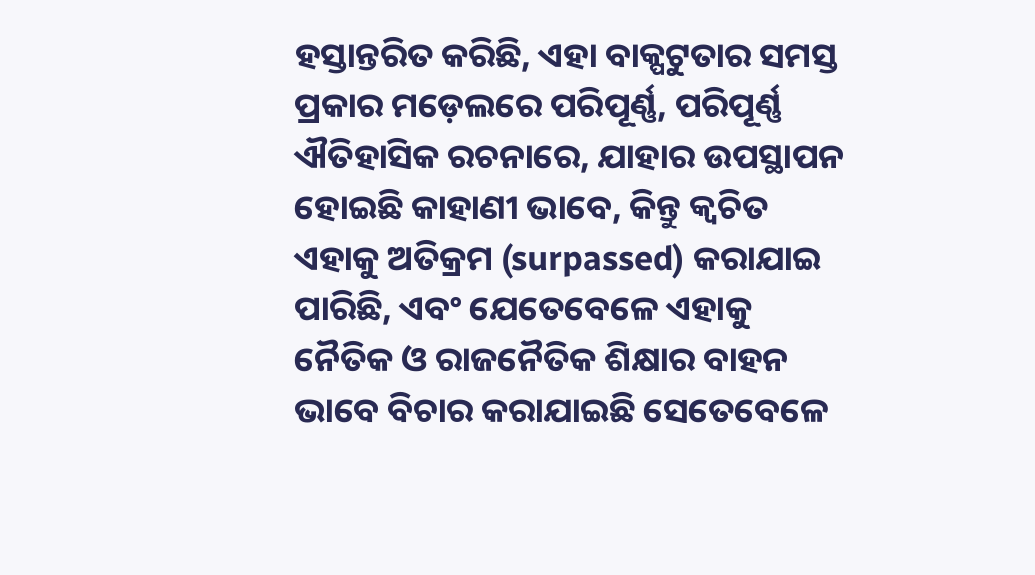ହସ୍ତାନ୍ତରିତ କରିଛି, ଏହା ବାକ୍ପଟୁତାର ସମସ୍ତ ପ୍ରକାର ମଡ଼େଲରେ ପରିପୂର୍ଣ୍ଣ, ପରିପୂର୍ଣ୍ଣ ଐତିହାସିକ ରଚନାରେ, ଯାହାର ଉପସ୍ଥାପନ ହୋଇଛି କାହାଣୀ ଭାବେ, କିନ୍ତୁ କ୍ୱଚିତ ଏହାକୁ ଅତିକ୍ରମ (surpassed) କରାଯାଇ ପାରିଛି, ଏବଂ ଯେତେବେଳେ ଏହାକୁ ନୈତିକ ଓ ରାଜନୈତିକ ଶିକ୍ଷାର ବାହନ ଭାବେ ବିଚାର କରାଯାଇଛି ସେତେବେଳେ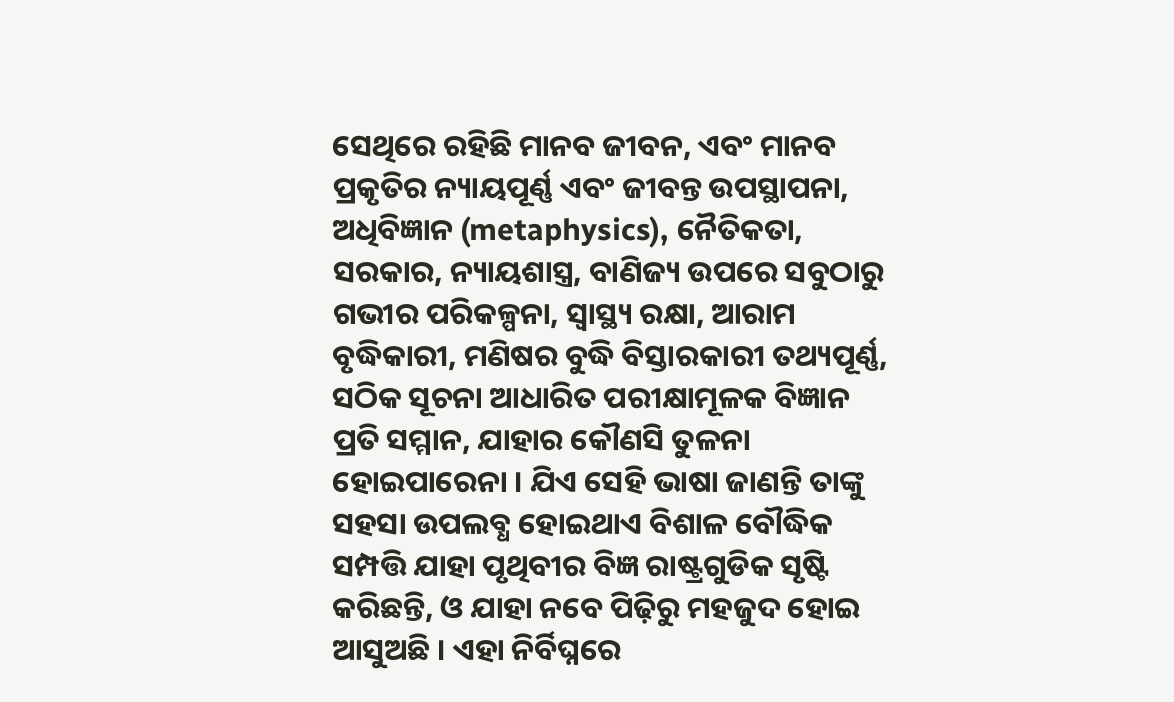ସେଥିରେ ରହିଛି ମାନବ ଜୀବନ, ଏବଂ ମାନବ ପ୍ରକୃତିର ନ୍ୟାୟପୂର୍ଣ୍ଣ ଏବଂ ଜୀବନ୍ତ ଉପସ୍ଥାପନା, ଅଧିବିଜ୍ଞାନ (metaphysics), ନୈତିକତା, ସରକାର, ନ୍ୟାୟଶାସ୍ତ୍ର, ବାଣିଜ୍ୟ ଉପରେ ସବୁଠାରୁ ଗଭୀର ପରିକଳ୍ପନା, ସ୍ୱାସ୍ଥ୍ୟ ରକ୍ଷା, ଆରାମ ବୃଦ୍ଧିକାରୀ, ମଣିଷର ବୁଦ୍ଧି ବିସ୍ତାରକାରୀ ତଥ୍ୟପୂର୍ଣ୍ଣ, ସଠିକ ସୂଚନା ଆଧାରିତ ପରୀକ୍ଷାମୂଳକ ବିଜ୍ଞାନ ପ୍ରତି ସମ୍ମାନ, ଯାହାର କୌଣସି ତୁଳନା ହୋଇପାରେନା । ଯିଏ ସେହି ଭାଷା ଜାଣନ୍ତି ତାଙ୍କୁ ସହସା ଉପଲବ୍ଧ ହୋଇଥାଏ ବିଶାଳ ବୌଦ୍ଧିକ ସମ୍ପତ୍ତି ଯାହା ପୃଥିବୀର ବିଜ୍ଞ ରାଷ୍ଟ୍ରଗୁଡିକ ସୃଷ୍ଟି କରିଛନ୍ତି, ଓ ଯାହା ନବେ ପିଢ଼ିରୁ ମହଜୁଦ ହୋଇ ଆସୁଅଛି । ଏହା ନିର୍ବିଘ୍ନରେ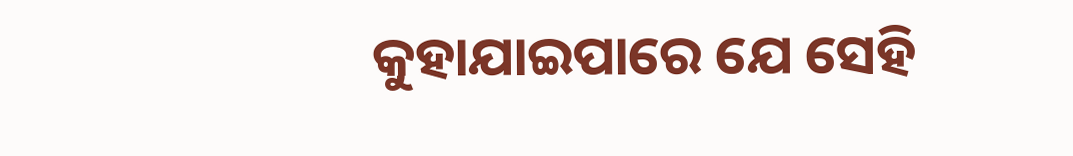କୁହାଯାଇପାରେ ଯେ ସେହି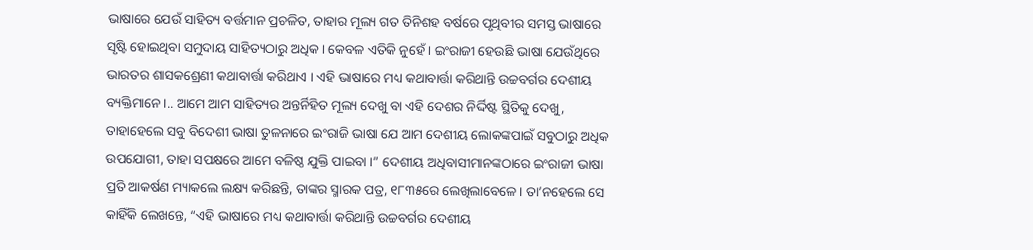ଭାଷାରେ ଯେଉଁ ସାହିତ୍ୟ ବର୍ତ୍ତମାନ ପ୍ରଚଳିତ, ତାହାର ମୂଲ୍ୟ ଗତ ତିନିଶହ ବର୍ଷରେ ପୃଥିବୀର ସମସ୍ତ ଭାଷାରେ ସୃଷ୍ଟି ହୋଇଥିବା ସମୁଦାୟ ସାହିତ୍ୟଠାରୁ ଅଧିକ । କେବଳ ଏତିକି ନୁହେଁ । ଇଂରାଜୀ ହେଉଛି ଭାଷା ଯେଉଁଥିରେ ଭାରତର ଶାସକଶ୍ରେଣୀ କଥାବାର୍ତ୍ତା କରିଥାଏ । ଏହି ଭାଷାରେ ମଧ୍ୟ କଥାବାର୍ତ୍ତା କରିଥାନ୍ତି ଉଚ୍ଚବର୍ଗର ଦେଶୀୟ ବ୍ୟକ୍ତିମାନେ ।.. ଆମେ ଆମ ସାହିତ୍ୟର ଅନ୍ତର୍ନିହିତ ମୂଲ୍ୟ ଦେଖୁ ବା ଏହି ଦେଶର ନିର୍ଦ୍ଦିଷ୍ଟ ସ୍ଥିତିକୁ ଦେଖୁ, ତାହାହେଲେ ସବୁ ବିଦେଶୀ ଭାଷା ତୁଳନାରେ ଇଂରାଜି ଭାଷା ଯେ ଆମ ଦେଶୀୟ ଲୋକଙ୍କପାଇଁ ସବୁଠାରୁ ଅଧିକ ଉପଯୋଗୀ, ତାହା ସପକ୍ଷରେ ଆମେ ବଳିଷ୍ଠ ଯୁକ୍ତି ପାଇବା ।” ଦେଶୀୟ ଅଧିବାସୀମାନଙ୍କଠାରେ ଇଂରାଜୀ ଭାଷା ପ୍ରତି ଆକର୍ଷଣ ମ୍ୟାକଲେ ଲକ୍ଷ୍ୟ କରିଛନ୍ତି, ତାଙ୍କର ସ୍ମାରକ ପତ୍ର, ୧୮୩୫ରେ ଲେଖିଲାବେଳେ । ତା’ନହେଲେ ସେ କାହିଁକି ଲେଖନ୍ତେ, “ଏହି ଭାଷାରେ ମଧ୍ୟ କଥାବାର୍ତ୍ତା କରିଥାନ୍ତି ଉଚ୍ଚବର୍ଗର ଦେଶୀୟ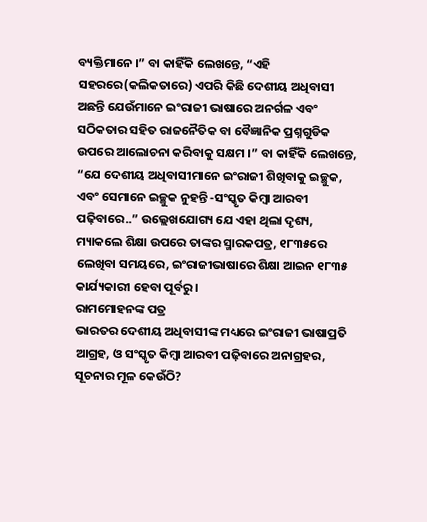ବ୍ୟକ୍ତିମାନେ ।” ବା କାହିଁକି ଲେଖନ୍ତେ, “ଏହି ସହରରେ(କଲିକତାରେ) ଏପରି କିଛି ଦେଶୀୟ ଅଧିବାସୀ ଅଛନ୍ତି ଯେଉଁମାନେ ଇଂରାଜୀ ଭାଷାରେ ଅନର୍ଗଳ ଏବଂ ସଠିକତାର ସହିତ ରାଜନୈତିକ ବା ବୈଜ୍ଞାନିକ ପ୍ରଶ୍ନଗୁଡିକ ଉପରେ ଆଲୋଚନା କରିବାକୁ ସକ୍ଷମ ।” ବା କାହିଁକି ଲେଖନ୍ତେ, “ଯେ ଦେଶୀୟ ଅଧିବାସୀମାନେ ଇଂରାଜୀ ଶିଖିବାକୁ ଇଚ୍ଛୁକ, ଏବଂ ସେମାନେ ଇଚ୍ଛୁକ ନୁହନ୍ତି -ସଂସ୍କୃତ କିମ୍ବା ଆରବୀ ପଢ଼ିବାରେ..” ଉଲ୍ଲେଖଯୋଗ୍ୟ ଯେ ଏହା ଥିଲା ଦୃଶ୍ୟ, ମ୍ୟାକଲେ ଶିକ୍ଷା ଉପରେ ତାଙ୍କର ସ୍ମାରକପତ୍ର, ୧୮୩୫ରେ ଲେଖିବା ସମୟରେ, ଇଂରାଜୀଭାଷାରେ ଶିକ୍ଷା ଆଇନ ୧୮୩୫ କାର୍ଯ୍ୟକାରୀ ହେବା ପୂର୍ବରୁ ।
ରାମମୋହନଙ୍କ ପତ୍ର
ଭାରତର ଦେଶୀୟ ଅଧିବାସୀଙ୍କ ମଧ୍ୟରେ ଇଂରାଜୀ ଭାଷାପ୍ରତି ଆଗ୍ରହ, ଓ ସଂସ୍କୃତ କିମ୍ବା ଆରବୀ ପଢ଼ିବାରେ ଅନାଗ୍ରହର, ସୂଚନାର ମୂଳ କେଉଁଠି?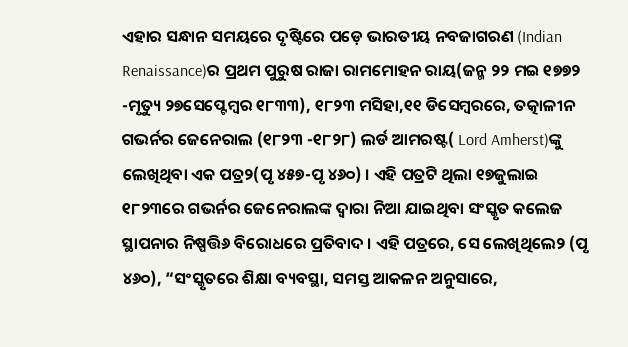ଏହାର ସନ୍ଧାନ ସମୟରେ ଦୃଷ୍ଟିରେ ପଡ଼େ ଭାରତୀୟ ନବଜାଗରଣ (Indian Renaissance)ର ପ୍ରଥମ ପୁରୁଷ ରାଜା ରାମମୋହନ ରାୟ(ଜନ୍ମ ୨୨ ମଇ ୧୭୭୨ -ମୃତ୍ୟୁ ୨୭ସେପ୍ଟେମ୍ବର ୧୮୩୩), ୧୮୨୩ ମସିହା,୧୧ ଡିସେମ୍ବରରେ, ତତ୍କାଳୀନ ଗଭର୍ନର ଜେନେରାଲ (୧୮୨୩ -୧୮୨୮) ଲର୍ଡ ଆମରଷ୍ଟ( Lord Amherst)ଙ୍କୁ ଲେଖିଥିବା ଏକ ପତ୍ର୨(ପୃ ୪୫୭-ପୃ ୪୬୦) । ଏହି ପତ୍ରଟି ଥିଲା ୧୭ଜୁଲାଇ ୧୮୨୩ରେ ଗଭର୍ନର ଜେନେରାଲଙ୍କ ଦ୍ୱାରା ନିଆ ଯାଇଥିବା ସଂସ୍କୃତ କଲେଜ ସ୍ଥାପନାର ନିଷ୍ପତ୍ତି୬ ବିରୋଧରେ ପ୍ରତିବାଦ । ଏହି ପତ୍ରରେ, ସେ ଲେଖିଥିଲେ୨ (ପୃ ୪୬୦), “ସଂସ୍କୃତରେ ଶିକ୍ଷା ବ୍ୟବସ୍ଥା, ସମସ୍ତ ଆକଳନ ଅନୁସାରେ,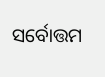ସର୍ବୋତ୍ତମ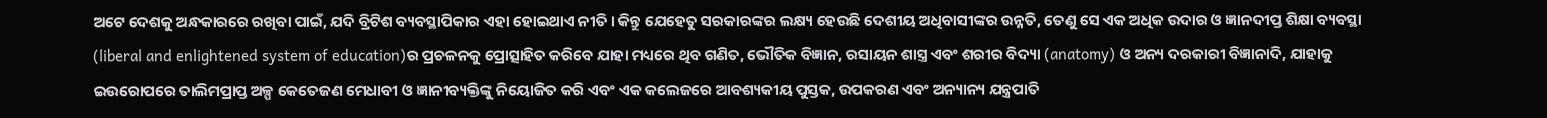ଅଟେ ଦେଶକୁ ଅନ୍ଧକାରରେ ରଖିବା ପାଇଁ, ଯଦି ବ୍ରିଟିଶ ବ୍ୟବସ୍ଥାପିକାର ଏହା ହୋଇଥାଏ ନୀତି । କିନ୍ତୁ ଯେହେତୁ ସରକାରଙ୍କର ଲକ୍ଷ୍ୟ ହେଉଛି ଦେଶୀୟ ଅଧିବାସୀଙ୍କର ଉନ୍ନତି, ତେଣୁ ସେ ଏକ ଅଧିକ ଉଦାର ଓ ଜ୍ଞାନଦୀପ୍ତ ଶିକ୍ଷା ବ୍ୟବସ୍ଥା (liberal and enlightened system of education)ର ପ୍ରଚଳନକୁ ପ୍ରୋତ୍ସାହିତ କରିବେ ଯାହା ମଧ୍ୟରେ ଥିବ ଗଣିତ, ଭୌତିକ ବିଜ୍ଞାନ, ରସାୟନ ଶାସ୍ତ୍ର ଏବଂ ଶରୀର ବିଦ୍ୟା (anatomy) ଓ ଅନ୍ୟ ଦରକାରୀ ବିଜ୍ଞାନାଦି, ଯାହାକୁ ଇଉରୋପରେ ତାଲିମପ୍ରାପ୍ତ ଅଳ୍ପ କେତେଜଣ ମେଧାବୀ ଓ ଜ୍ଞାନୀବ୍ୟକ୍ତିଙ୍କୁ ନିୟୋଜିତ କରି ଏବଂ ଏକ କଲେଜରେ ଆବଶ୍ୟକୀୟ ପୁସ୍ତକ, ଉପକରଣ ଏବଂ ଅନ୍ୟାନ୍ୟ ଯନ୍ତ୍ରପାତି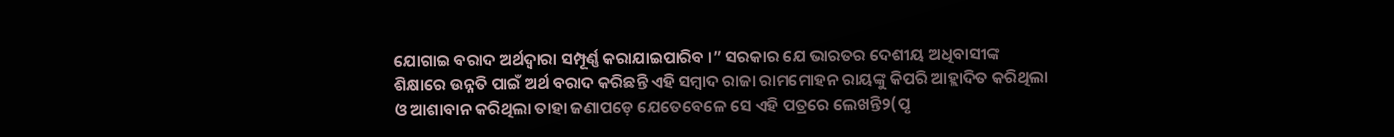ଯୋଗାଇ ବରାଦ ଅର୍ଥଦ୍ୱାରା ସମ୍ପୂର୍ଣ୍ଣ କରାଯାଇପାରିବ ।” ସରକାର ଯେ ଭାରତର ଦେଶୀୟ ଅଧିବାସୀଙ୍କ ଶିକ୍ଷାରେ ଉନ୍ନତି ପାଇଁ ଅର୍ଥ ବରାଦ କରିଛନ୍ତି ଏହି ସମ୍ବାଦ ରାଜା ରାମମୋହନ ରାୟଙ୍କୁ କିପରି ଆହ୍ଲାଦିତ କରିଥିଲା ଓ ଆଶାବାନ କରିଥିଲା ତାହା ଜଣାପଡ଼େ ଯେତେବେଳେ ସେ ଏହି ପତ୍ରରେ ଲେଖନ୍ତି୨(ପୃ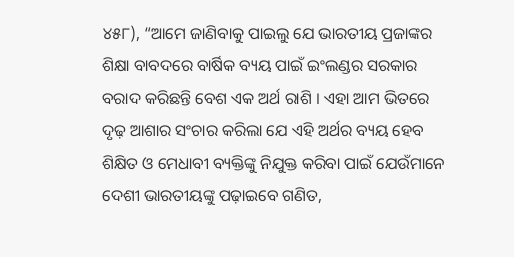୪୫୮), “ଆମେ ଜାଣିବାକୁ ପାଇଲୁ ଯେ ଭାରତୀୟ ପ୍ରଜାଙ୍କର ଶିକ୍ଷା ବାବଦରେ ବାର୍ଷିକ ବ୍ୟୟ ପାଇଁ ଇଂଲଣ୍ଡର ସରକାର ବରାଦ କରିଛନ୍ତି ବେଶ ଏକ ଅର୍ଥ ରାଶି । ଏହା ଆମ ଭିତରେ ଦୃଢ଼ ଆଶାର ସଂଚାର କରିଲା ଯେ ଏହି ଅର୍ଥର ବ୍ୟୟ ହେବ ଶିକ୍ଷିତ ଓ ମେଧାବୀ ବ୍ୟକ୍ତିଙ୍କୁ ନିଯୁକ୍ତ କରିବା ପାଇଁ ଯେଉଁମାନେ ଦେଶୀ ଭାରତୀୟଙ୍କୁ ପଢ଼ାଇବେ ଗଣିତ,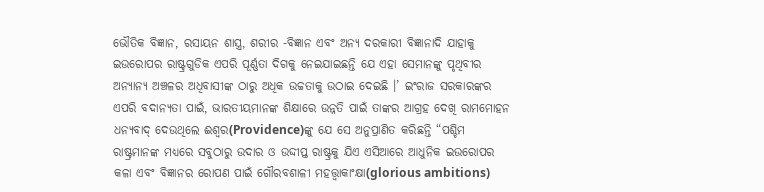ଭୌତିକ ବିଜ୍ଞାନ, ରସାୟନ ଶାସ୍ତ୍ର, ଶରୀର -ବିଜ୍ଞାନ ଏବଂ ଅନ୍ୟ ଦରକାରୀ ବିଜ୍ଞାନାଦି ଯାହାକୁ ଇଉରୋପର ରାଷ୍ଟ୍ରଗୁଡିକ ଏପରି ପୂର୍ଣ୍ଣତା ଦିଗକୁ ନେଇଯାଇଛନ୍ତି ଯେ ଏହା ସେମାନଙ୍କୁ ପୃଥିବୀର ଅନ୍ୟାନ୍ୟ ଅଞ୍ଚଳର ଅଧିବାସୀଙ୍କ ଠାରୁ ଅଧିକ ଉଚ୍ଚତାକୁ ଉଠାଇ ଦେଇଛି ।’ ଇଂରାଜ ସରକାରଙ୍କର ଏପରି ବଦାନ୍ୟତା ପାଇଁ, ଭାରତୀୟମାନଙ୍କ ଶିକ୍ଷାରେ ଉନ୍ନତି ପାଇଁ ତାଙ୍କର ଆଗ୍ରହ ଦେଖି ରାମମୋହନ ଧନ୍ୟବାଦ୍ ଦେଉଥିଲେ ଈଶ୍ୱର(Providence)ଙ୍କୁ ଯେ ସେ ଅନୁପ୍ରାଣିତ କରିଛନ୍ତି “ପଶ୍ଚିମ ରାଷ୍ଟ୍ରମାନଙ୍କ ମଧ୍ୟରେ ସବୁଠାରୁ ଉଦାର ଓ ଉଦ୍ଦୀପ୍ତ ରାଷ୍ଟ୍ରକୁ ଯିଏ ଏସିଆରେ ଆଧୁନିକ ଇଉରୋପର କଳା ଏବଂ ବିଜ୍ଞାନର ରୋପଣ ପାଇଁ ଗୌରବଶାଳୀ ମହତ୍ତ୍ୱାକାଂକ୍ଷା(glorious ambitions)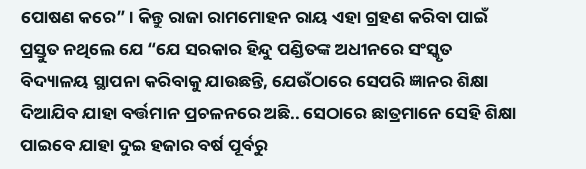ପୋଷଣ କରେ” । କିନ୍ତୁ ରାଜା ରାମମୋହନ ରାୟ ଏହା ଗ୍ରହଣ କରିବା ପାଇଁ ପ୍ରସ୍ତୁତ ନଥିଲେ ଯେ “ଯେ ସରକାର ହିନ୍ଦୁ ପଣ୍ଡିତଙ୍କ ଅଧୀନରେ ସଂସ୍କୃତ ବିଦ୍ୟାଳୟ ସ୍ଥାପନା କରିବାକୁ ଯାଉଛନ୍ତି, ଯେଉଁଠାରେ ସେପରି ଜ୍ଞାନର ଶିକ୍ଷା ଦିଆଯିବ ଯାହା ବର୍ତ୍ତମାନ ପ୍ରଚଳନରେ ଅଛି.. ସେଠାରେ ଛାତ୍ରମାନେ ସେହି ଶିକ୍ଷା ପାଇବେ ଯାହା ଦୁଇ ହଜାର ବର୍ଷ ପୂର୍ବରୁ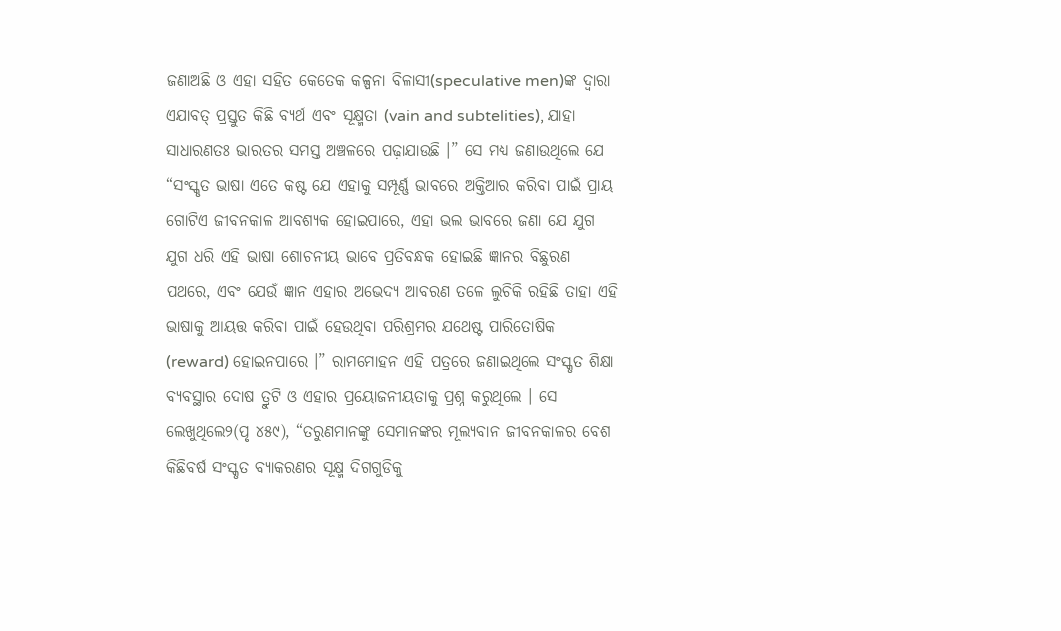ଜଣାଅଛି ଓ ଏହା ସହିତ କେତେକ କଳ୍ପନା ବିଳାସୀ(speculative men)ଙ୍କ ଦ୍ୱାରା ଏଯାବତ୍ ପ୍ରସ୍ତୁତ କିଛି ବ୍ୟର୍ଥ ଏବଂ ସୂକ୍ଷ୍ମତା (vain and subtelities), ଯାହା ସାଧାରଣତଃ ଭାରତର ସମସ୍ତ ଅଞ୍ଚଳରେ ପଢ଼ାଯାଉଛି ।” ସେ ମଧ୍ୟ ଜଣାଉଥିଲେ ଯେ “ସଂସ୍କୃତ ଭାଷା ଏତେ କଷ୍ଟ ଯେ ଏହାକୁ ସମ୍ପୂର୍ଣ୍ଣ ଭାବରେ ଅକ୍ତିଆର କରିବା ପାଇଁ ପ୍ରାୟ ଗୋଟିଏ ଜୀବନକାଳ ଆବଶ୍ୟକ ହୋଇପାରେ, ଏହା ଭଲ ଭାବରେ ଜଣା ଯେ ଯୁଗ ଯୁଗ ଧରି ଏହି ଭାଷା ଶୋଚନୀୟ ଭାବେ ପ୍ରତିବନ୍ଧକ ହୋଇଛି ଜ୍ଞାନର ବିଛୁରଣ ପଥରେ, ଏବଂ ଯେଉଁ ଜ୍ଞାନ ଏହାର ଅଭେଦ୍ୟ ଆବରଣ ତଳେ ଲୁଚିକି ରହିଛି ତାହା ଏହି ଭାଷାକୁ ଆୟତ୍ତ କରିବା ପାଇଁ ହେଉଥିବା ପରିଶ୍ରମର ଯଥେଷ୍ଟ ପାରିତୋଷିକ (reward) ହୋଇନପାରେ ।” ରାମମୋହନ ଏହି ପତ୍ରରେ ଜଣାଇଥିଲେ ସଂସ୍କୃତ ଶିକ୍ଷା ବ୍ୟବସ୍ଥାର ଦୋଷ ତ୍ରୁଟି ଓ ଏହାର ପ୍ରୟୋଜନୀୟତାକୁ ପ୍ରଶ୍ନ କରୁଥିଲେ । ସେ ଲେଖୁଥିଲେ୨(ପୃ ୪୫୯), “ତରୁଣମାନଙ୍କୁ ସେମାନଙ୍କର ମୂଲ୍ୟବାନ ଜୀବନକାଳର ବେଶ କିଛିବର୍ଷ ସଂସ୍କୃତ ବ୍ୟାକରଣର ସୂକ୍ଷ୍ମ ଦିଗଗୁଡିକୁ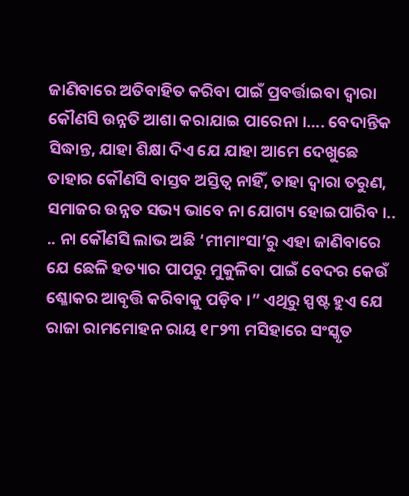ଜାଣିବାରେ ଅତିବାହିତ କରିବା ପାଇଁ ପ୍ରବର୍ତ୍ତାଇବା ଦ୍ୱାରା କୌଣସି ଉନ୍ନତି ଆଶା କରାଯାଇ ପାରେନା ।…. ବେଦାନ୍ତିକ ସିଦ୍ଧାନ୍ତ, ଯାହା ଶିକ୍ଷା ଦିଏ ଯେ ଯାହା ଆମେ ଦେଖୁଛେ ତାହାର କୌଣସି ବାସ୍ତବ ଅସ୍ତିତ୍ୱ ନାହିଁ, ତାହା ଦ୍ୱାରା ତରୁଣ, ସମାଜର ଉନ୍ନତ ସଭ୍ୟ ଭାବେ ନା ଯୋଗ୍ୟ ହୋଇପାରିବ ।.. .. ନା କୌଣସି ଲାଭ ଅଛି ‘ମୀମାଂସା’ରୁ ଏହା ଜାଣିବାରେ ଯେ ଛେଳି ହତ୍ୟାର ପାପରୁ ମୁକୁଳିବା ପାଇଁ ବେଦର କେଉଁ ଶ୍ଳୋକର ଆବୃତ୍ତି କରିବାକୁ ପଡ଼ିବ ।” ଏଥିରୁ ସ୍ପଷ୍ଟ ହୁଏ ଯେ ରାଜା ରାମମୋହନ ରାୟ ୧୮୨୩ ମସିହାରେ ସଂସ୍କୃତ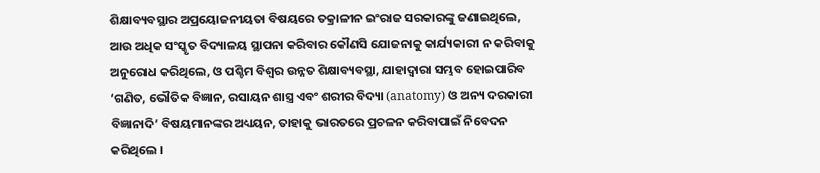ଶିକ୍ଷାବ୍ୟବସ୍ଥାର ଅପ୍ରୟୋଜନୀୟତା ବିଷୟରେ ତକ୍ରାଳୀନ ଇଂରାଜ ସରକାରଙ୍କୁ ଜଣାଇଥିଲେ, ଆଉ ଅଧିକ ସଂସ୍କୃତ ବିଦ୍ୟାଳୟ ସ୍ଥାପନା କରିବାର କୌଣସି ଯୋଜନାକୁ କାର୍ଯ୍ୟକାରୀ ନ କରିବାକୁ ଅନୁରୋଧ କରିଥିଲେ, ଓ ପଶ୍ଚିମ ବିଶ୍ୱର ଉନ୍ନତ ଶିକ୍ଷାବ୍ୟବସ୍ଥା, ଯାହାଦ୍ୱାରା ସମ୍ଭବ ହୋଇପାରିବ ‘ଗଣିତ, ଭୌତିକ ବିଜ୍ଞାନ, ରସାୟନ ଶାସ୍ତ୍ର ଏବଂ ଶରୀର ବିଦ୍ୟା (anatomy) ଓ ଅନ୍ୟ ଦରକାରୀ ବିଜ୍ଞାନାଦି’ ବିଷୟମାନଙ୍କର ଅଧ୍ୟୟନ, ତାହାକୁ ଭାରତରେ ପ୍ରଚଳନ କରିବାପାଇଁ ନିବେଦନ କରିଥିଲେ ।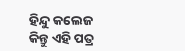ହିନ୍ଦୁ କଲେଜ
କିନ୍ତୁ ଏହି ପତ୍ର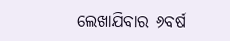ଲେଖାଯିବାର ୬ବର୍ଷ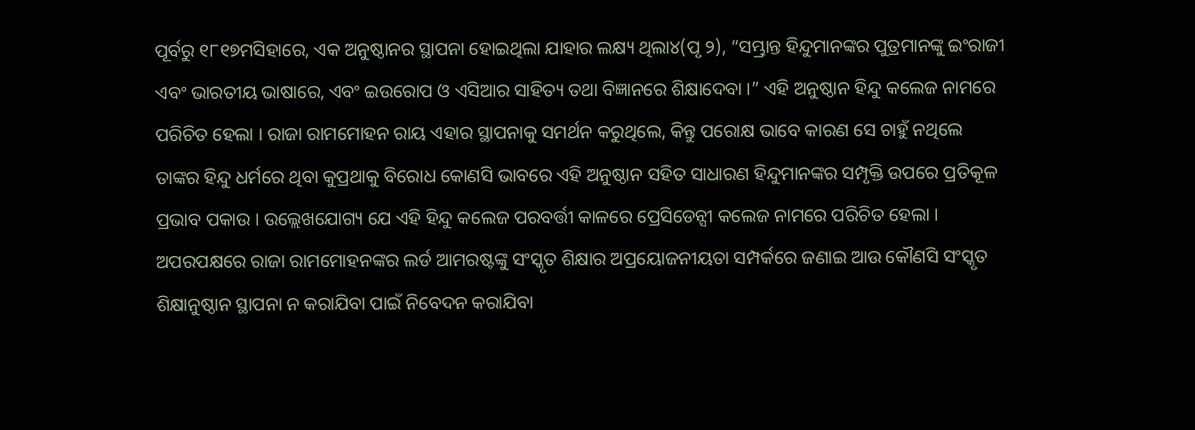ପୂର୍ବରୁ ୧୮୧୭ମସିହାରେ, ଏକ ଅନୁଷ୍ଠାନର ସ୍ଥାପନା ହୋଇଥିଲା ଯାହାର ଲକ୍ଷ୍ୟ ଥିଲା୪(ପୃ ୨), “ସମ୍ଭ୍ରାନ୍ତ ହିନ୍ଦୁମାନଙ୍କର ପୁତ୍ରମାନଙ୍କୁ ଇଂରାଜୀ ଏବଂ ଭାରତୀୟ ଭାଷାରେ, ଏବଂ ଇଉରୋପ ଓ ଏସିଆର ସାହିତ୍ୟ ତଥା ବିଜ୍ଞାନରେ ଶିକ୍ଷାଦେବା ।” ଏହି ଅନୁଷ୍ଠାନ ହିନ୍ଦୁ କଲେଜ ନାମରେ ପରିଚିତ ହେଲା । ରାଜା ରାମମୋହନ ରାୟ ଏହାର ସ୍ଥାପନାକୁ ସମର୍ଥନ କରୁଥିଲେ, କିନ୍ତୁ ପରୋକ୍ଷ ଭାବେ କାରଣ ସେ ଚାହୁଁ ନଥିଲେ ତାଙ୍କର ହିନ୍ଦୁ ଧର୍ମରେ ଥିବା କୁପ୍ରଥାକୁ ବିରୋଧ କୋଣସି ଭାବରେ ଏହି ଅନୁଷ୍ଠାନ ସହିତ ସାଧାରଣ ହିନ୍ଦୁମାନଙ୍କର ସମ୍ପୃକ୍ତି ଉପରେ ପ୍ରତିକୂଳ ପ୍ରଭାବ ପକାଉ । ଉଲ୍ଲେଖଯୋଗ୍ୟ ଯେ ଏହି ହିନ୍ଦୁ କଲେଜ ପରବର୍ତ୍ତୀ କାଳରେ ପ୍ରେସିଡେନ୍ସୀ କଲେଜ ନାମରେ ପରିଚିତ ହେଲା । ଅପରପକ୍ଷରେ ରାଜା ରାମମୋହନଙ୍କର ଲର୍ଡ ଆମରଷ୍ଟଙ୍କୁ ସଂସ୍କୃତ ଶିକ୍ଷାର ଅପ୍ରୟୋଜନୀୟତା ସମ୍ପର୍କରେ ଜଣାଇ ଆଉ କୌଣସି ସଂସ୍କୃତ ଶିକ୍ଷାନୁଷ୍ଠାନ ସ୍ଥାପନା ନ କରାଯିବା ପାଇଁ ନିବେଦନ କରାଯିବା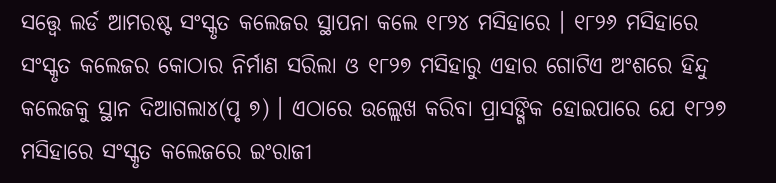ସତ୍ତ୍ୱେ ଲର୍ଡ ଆମରଷ୍ଟ ସଂସ୍କୃତ କଲେଜର ସ୍ଥାପନା କଲେ ୧୮୨୪ ମସିହାରେ । ୧୮୨୬ ମସିହାରେ ସଂସ୍କୃତ କଲେଜର କୋଠାର ନିର୍ମାଣ ସରିଲା ଓ ୧୮୨୭ ମସିହାରୁ ଏହାର ଗୋଟିଏ ଅଂଶରେ ହିନ୍ଦୁ କଲେଜକୁ ସ୍ଥାନ ଦିଆଗଲା୪(ପୃ ୭) । ଏଠାରେ ଉଲ୍ଲେଖ କରିବା ପ୍ରାସଙ୍ଗିକ ହୋଇପାରେ ଯେ ୧୮୨୭ ମସିହାରେ ସଂସ୍କୃତ କଲେଜରେ ଇଂରାଜୀ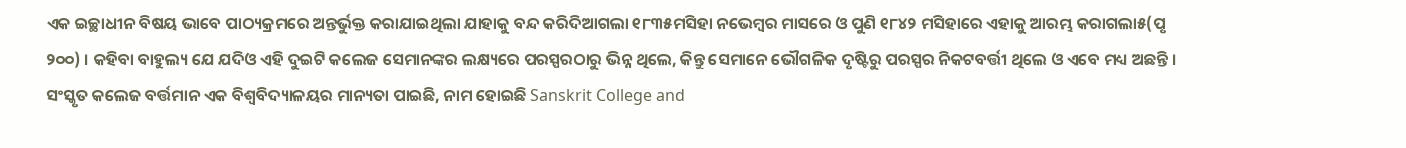ଏକ ଇଚ୍ଛାଧୀନ ବିଷୟ ଭାବେ ପାଠ୍ୟକ୍ରମରେ ଅନ୍ତର୍ଭୁକ୍ତ କରାଯାଇଥିଲା ଯାହାକୁ ବନ୍ଦ କରିଦିଆଗଲା ୧୮୩୫ମସିହା ନଭେମ୍ବର ମାସରେ ଓ ପୁଣି ୧୮୪୨ ମସିହାରେ ଏହାକୁ ଆରମ୍ଭ କରାଗଲା୫(ପୃ ୨୦୦) । କହିବା ବାହୁଲ୍ୟ ଯେ ଯଦିଓ ଏହି ଦୁଇଟି କଲେଜ ସେମାନଙ୍କର ଲକ୍ଷ୍ୟରେ ପରସ୍ପରଠାରୁ ଭିନ୍ନ ଥିଲେ, କିନ୍ତୁ ସେମାନେ ଭୌଗଳିକ ଦୃଷ୍ଟିରୁ ପରସ୍ପର ନିକଟବର୍ତ୍ତୀ ଥିଲେ ଓ ଏବେ ମଧ୍ୟ ଅଛନ୍ତି । ସଂସ୍କୃତ କଲେଜ ବର୍ତ୍ତମାନ ଏକ ବିଶ୍ୱବିଦ୍ୟାଳୟର ମାନ୍ୟତା ପାଇଛି, ନାମ ହୋଇଛି Sanskrit College and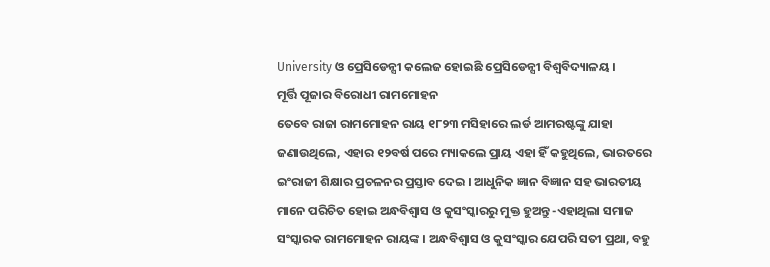University ଓ ପ୍ରେସିଡେନ୍ସୀ କଲେଜ ହୋଇଛି ପ୍ରେସିଡେନ୍ସୀ ବିଶ୍ୱବିଦ୍ୟାଳୟ ।
ମୂର୍ତ୍ତି ପୂଜାର ବିରୋଧୀ ରାମମୋହନ
ତେବେ ରାଜା ରାମମୋହନ ରାୟ ୧୮୨୩ ମସିହାରେ ଲର୍ଡ ଆମରଷ୍ଟଙ୍କୁ ଯାହା ଜଣାଉଥିଲେ, ଏହାର ୧୨ବର୍ଷ ପରେ ମ୍ୟାକଲେ ପ୍ରାୟ ଏହା ହିଁ କହୁଥିଲେ, ଭାରତରେ ଇଂରାଜୀ ଶିକ୍ଷାର ପ୍ରଚଳନର ପ୍ରସ୍ତାବ ଦେଇ । ଆଧୁନିକ ଜ୍ଞାନ ବିଜ୍ଞାନ ସହ ଭାରତୀୟ ମାନେ ପରିଚିତ ହୋଇ ଅନ୍ଧବିଶ୍ୱାସ ଓ କୁସଂସ୍କାରରୁ ମୁକ୍ତ ହୁଅନ୍ତୁ -ଏହାଥିଲା ସମାଜ ସଂସ୍କାରକ ରାମମୋହନ ରାୟଙ୍କ । ଅନ୍ଧବିଶ୍ୱାସ ଓ କୁସଂସ୍କାର ଯେପରି ସତୀ ପ୍ରଥା, ବହୁ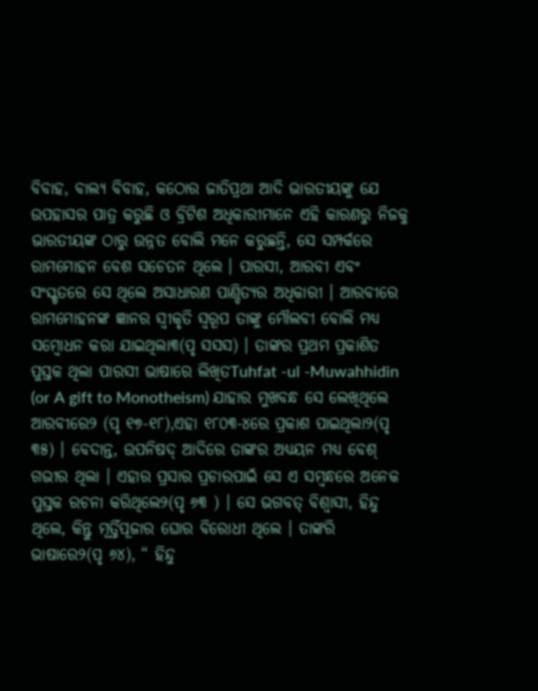ବିବାହ, ବାଲ୍ୟ ବିବାହ, କଠୋର ଜାତିପ୍ରଥା ଆଦି ଭାରତୀୟଙ୍କୁ ଯେ ଉପହାସର ପାତ୍ର କରୁଛି ଓ ବ୍ରିଟିଶ ଅଧିକାରୀମାନେ ଏହି କାରଣରୁ ନିଜକୁ ଭାରତୀୟଙ୍କ ଠାରୁ ଉନ୍ନତ ବୋଲି ମନେ କରୁଛନ୍ତି, ସେ ସମ୍ପର୍କରେ ରାମମୋହନ ବେଶ ସଚେତନ ଥିଲେ । ପାରସୀ, ଆରବୀ ଏବଂ ସଂସ୍କୃତରେ ସେ ଥିଲେ ଅସାଧାରଣ ପାଣ୍ଡିତ୍ୟର ଅଧିକାରୀ । ଆରବୀରେ ରାମମୋହନଙ୍କ ଜ୍ଞାନର ସ୍ୱୀକୃତି ସ୍ୱରୂପ ତାଙ୍କୁ ମୌଲବୀ ବୋଲି ମଧ୍ୟ ସମ୍ବୋଧନ କରା ଯାଇଥିଲା୩(ପୃ ସସସ) । ତାଙ୍କର ପ୍ରଥମ ପ୍ରକାଶିତ ପୁସ୍ତକ ଥିଲା ପାରସୀ ଭାଷାରେ ଲିଖିତTuhfat -ul -Muwahhidin (or A gift to Monotheism) ଯାହାର ମୁଖବନ୍ଧ ସେ ଲେଖିଥିଲେ ଆରବୀରେ୨ (ପୃ ୧୭-୧୮),ଏହା ୧୮୦୩-୪ରେ ପ୍ରକାଶ ପାଇଥିଲା୨(ପୃ ୩୫) । ବେଦାନ୍ତ, ଉପନିଷଦ୍ ଆଦିରେ ତାଙ୍କର ଅଧ୍ୟୟନ ମଧ୍ୟ ବେଶ୍ ଗଭୀର ଥିଲା । ଏହାର ପ୍ରସାର ପ୍ରଚାରପାଇଁ ସେ ଏ ସମ୍ବନ୍ଧରେ ଅନେକ ପୁସ୍ତକ ରଚନା କରିଥିଲେ୨(ପୃ ୬୩ ) । ସେ ଭଗବତ୍ ବିଶ୍ୱାସୀ, ହିନ୍ଦୁ ଥିଲେ, କିନ୍ତୁ ମୂର୍ତ୍ତିପୂଜାର ଘୋର ବିରୋଧୀ ଥିଲେ । ତାଙ୍କରି ଭାଷାରେ୨(ପୃ ୬୪), “ ହିନ୍ଦୁ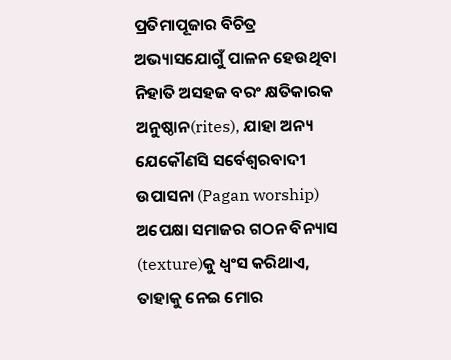ପ୍ରତିମାପୂଜାର ବିଚିତ୍ର ଅଭ୍ୟାସଯୋଗୁଁ ପାଳନ ହେଉଥିବା ନିହାତି ଅସହଜ ବରଂ କ୍ଷତିକାରକ ଅନୁଷ୍ଠାନ(rites), ଯାହା ଅନ୍ୟ ଯେକୌଣସି ସର୍ବେଶ୍ୱରବାଦୀ ଉପାସନା (Pagan worship) ଅପେକ୍ଷା ସମାଜର ଗଠନ ବିନ୍ୟାସ (texture)କୁ ଧ୍ୱଂସ କରିଥାଏ, ତାହାକୁ ନେଇ ମୋର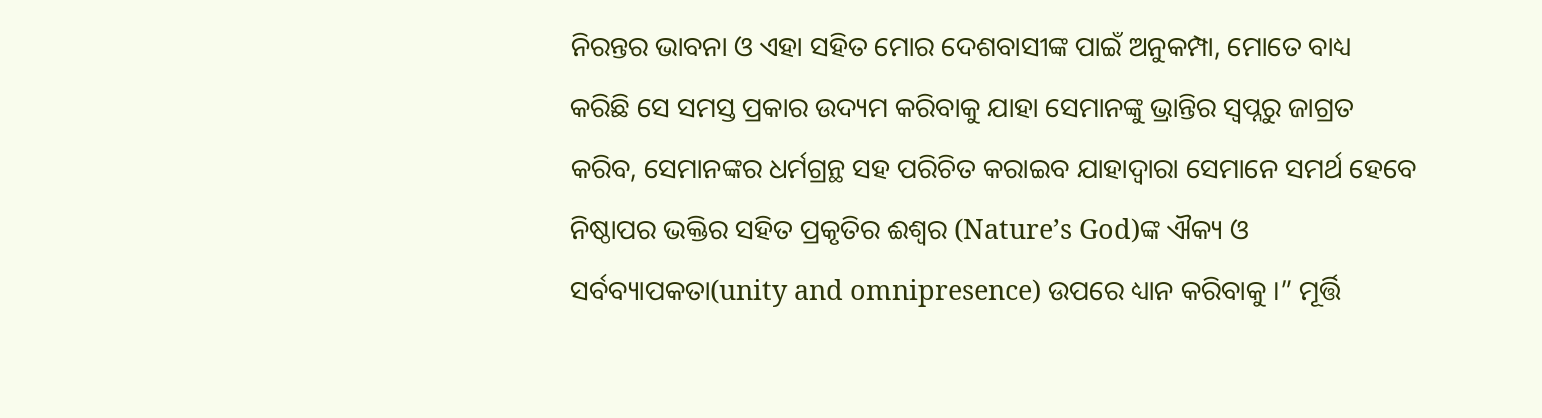ନିରନ୍ତର ଭାବନା ଓ ଏହା ସହିତ ମୋର ଦେଶବାସୀଙ୍କ ପାଇଁ ଅନୁକମ୍ପା, ମୋତେ ବାଧ୍ୟ କରିଛି ସେ ସମସ୍ତ ପ୍ରକାର ଉଦ୍ୟମ କରିବାକୁ ଯାହା ସେମାନଙ୍କୁ ଭ୍ରାନ୍ତିର ସ୍ୱପ୍ନରୁ ଜାଗ୍ରତ କରିବ, ସେମାନଙ୍କର ଧର୍ମଗ୍ରନ୍ଥ ସହ ପରିଚିତ କରାଇବ ଯାହାଦ୍ୱାରା ସେମାନେ ସମର୍ଥ ହେବେ ନିଷ୍ଠାପର ଭକ୍ତିର ସହିତ ପ୍ରକୃତିର ଈଶ୍ୱର (Nature’s God)ଙ୍କ ଐକ୍ୟ ଓ ସର୍ବବ୍ୟାପକତା(unity and omnipresence) ଉପରେ ଧ୍ୟାନ କରିବାକୁ ।” ମୂର୍ତ୍ତି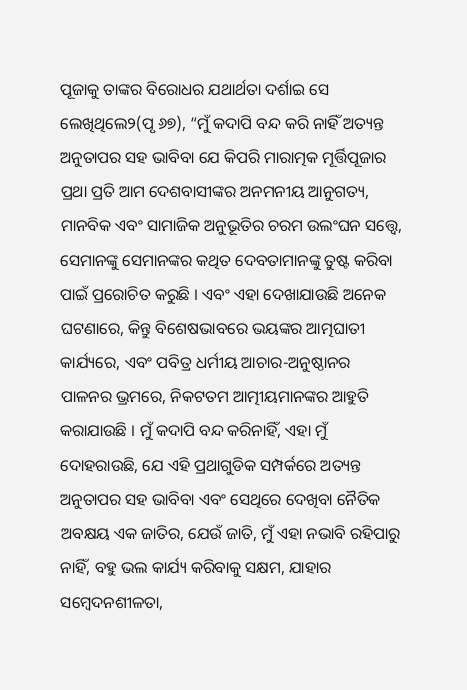ପୂଜାକୁ ତାଙ୍କର ବିରୋଧର ଯଥାର୍ଥତା ଦର୍ଶାଇ ସେ ଲେଖିଥିଲେ୨(ପୃ ୬୭), “ମୁଁ କଦାପି ବନ୍ଦ କରି ନାହିଁ ଅତ୍ୟନ୍ତ ଅନୁତାପର ସହ ଭାବିବା ଯେ କିପରି ମାରାତ୍ମକ ମୂର୍ତ୍ତିପୂଜାର ପ୍ରଥା ପ୍ରତି ଆମ ଦେଶବାସୀଙ୍କର ଅନମନୀୟ ଆନୁଗତ୍ୟ, ମାନବିକ ଏବଂ ସାମାଜିକ ଅନୁଭୂତିର ଚରମ ଉଲଂଘନ ସତ୍ତ୍ୱେ, ସେମାନଙ୍କୁ ସେମାନଙ୍କର କଥିତ ଦେବତାମାନଙ୍କୁ ତୁଷ୍ଟ କରିବା ପାଇଁ ପ୍ରରୋଚିତ କରୁଛି । ଏବଂ ଏହା ଦେଖାଯାଉଛି ଅନେକ ଘଟଣାରେ, କିନ୍ତୁ ବିଶେଷଭାବରେ ଭୟଙ୍କର ଆତ୍ମଘାତୀ କାର୍ଯ୍ୟରେ, ଏବଂ ପବିତ୍ର ଧର୍ମୀୟ ଆଚାର-ଅନୁଷ୍ଠାନର ପାଳନର ଭ୍ରମରେ, ନିକଟତମ ଆତ୍ମୀୟମାନଙ୍କର ଆହୁତି କରାଯାଉଛି । ମୁଁ କଦାପି ବନ୍ଦ କରିନାହିଁ, ଏହା ମୁଁ ଦୋହରାଉଛି, ଯେ ଏହି ପ୍ରଥାଗୁଡିକ ସମ୍ପର୍କରେ ଅତ୍ୟନ୍ତ ଅନୁତାପର ସହ ଭାବିବା ଏବଂ ସେଥିରେ ଦେଖିବା ନୈତିକ ଅବକ୍ଷୟ ଏକ ଜାତିର, ଯେଉଁ ଜାତି, ମୁଁ ଏହା ନଭାବି ରହିପାରୁ ନାହିଁ, ବହୁ ଭଲ କାର୍ଯ୍ୟ କରିବାକୁ ସକ୍ଷମ, ଯାହାର ସମ୍ବେଦନଶୀଳତା,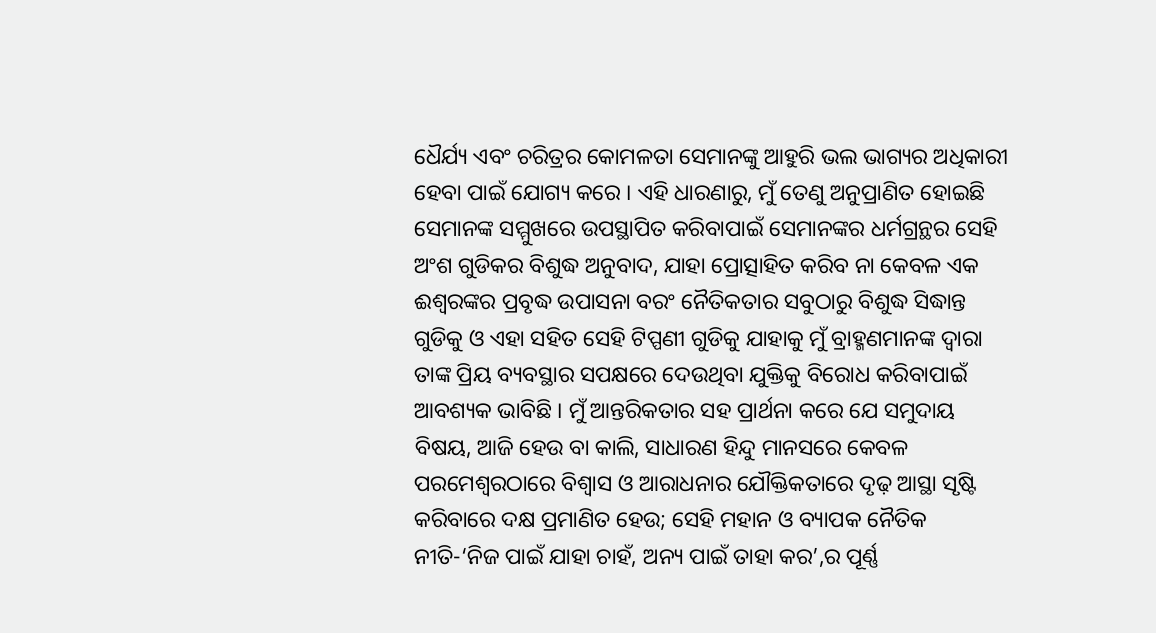ଧୈର୍ଯ୍ୟ ଏବଂ ଚରିତ୍ରର କୋମଳତା ସେମାନଙ୍କୁ ଆହୁରି ଭଲ ଭାଗ୍ୟର ଅଧିକାରୀ ହେବା ପାଇଁ ଯୋଗ୍ୟ କରେ । ଏହି ଧାରଣାରୁ, ମୁଁ ତେଣୁ ଅନୁପ୍ରାଣିତ ହୋଇଛି ସେମାନଙ୍କ ସମ୍ମୁଖରେ ଉପସ୍ଥାପିତ କରିବାପାଇଁ ସେମାନଙ୍କର ଧର୍ମଗ୍ରନ୍ଥର ସେହି ଅଂଶ ଗୁଡିକର ବିଶୁଦ୍ଧ ଅନୁବାଦ, ଯାହା ପ୍ରୋତ୍ସାହିତ କରିବ ନା କେବଳ ଏକ ଈଶ୍ୱରଙ୍କର ପ୍ରବୃଦ୍ଧ ଉପାସନା ବରଂ ନୈତିକତାର ସବୁଠାରୁ ବିଶୁଦ୍ଧ ସିଦ୍ଧାନ୍ତ ଗୁଡିକୁ ଓ ଏହା ସହିତ ସେହି ଟିପ୍ପଣୀ ଗୁଡିକୁ ଯାହାକୁ ମୁଁ ବ୍ରାହ୍ମଣମାନଙ୍କ ଦ୍ୱାରା ତାଙ୍କ ପ୍ରିୟ ବ୍ୟବସ୍ଥାର ସପକ୍ଷରେ ଦେଉଥିବା ଯୁକ୍ତିକୁ ବିରୋଧ କରିବାପାଇଁ ଆବଶ୍ୟକ ଭାବିଛି । ମୁଁ ଆନ୍ତରିକତାର ସହ ପ୍ରାର୍ଥନା କରେ ଯେ ସମୁଦାୟ ବିଷୟ, ଆଜି ହେଉ ବା କାଲି, ସାଧାରଣ ହିନ୍ଦୁ ମାନସରେ କେବଳ ପରମେଶ୍ୱରଠାରେ ବିଶ୍ୱାସ ଓ ଆରାଧନାର ଯୌକ୍ତିକତାରେ ଦୃଢ଼ ଆସ୍ଥା ସୃଷ୍ଟି କରିବାରେ ଦକ୍ଷ ପ୍ରମାଣିତ ହେଉ; ସେହି ମହାନ ଓ ବ୍ୟାପକ ନୈତିକ ନୀତି-‘ନିଜ ପାଇଁ ଯାହା ଚାହଁ, ଅନ୍ୟ ପାଇଁ ତାହା କର’,ର ପୂର୍ଣ୍ଣ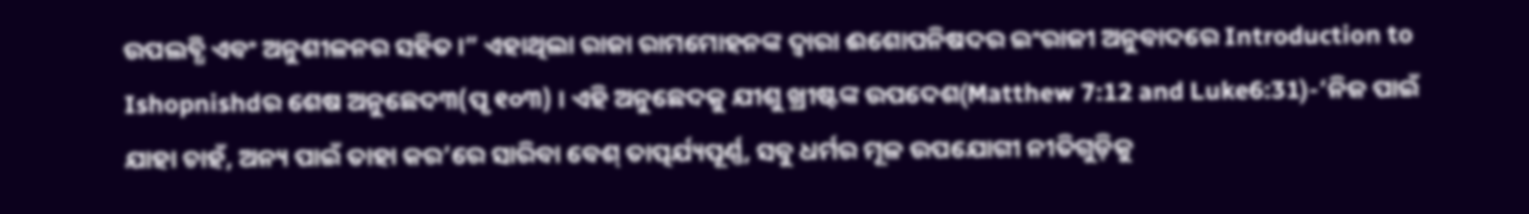ଉପଲବ୍ଧି ଏବଂ ଅନୁଶୀଳନର ସହିତ ।” ଏହାଥିଲା ରାଜା ରାମମୋହନଙ୍କ ଦ୍ୱାରା ଈଶୋପନିଷଦର ଇଂରାଜୀ ଅନୁବାଦରେ Introduction to Ishopnishdର ଶେଷ ଅନୁଛେଦ୩(ପୃ ୧୦୩) । ଏହି ଅନୁଛେଦକୁ ଯୀଶୁ ଖ୍ରୀଷ୍ଟଙ୍କ ଉପଦେଶ(Matthew 7:12 and Luke6:31)-‘ନିଜ ପାଇଁ ଯାହା ଚାହଁ, ଅନ୍ୟ ପାଇଁ ତାହା କର’ରେ ସାରିବା ବେଶ୍ ତାତ୍ପର୍ଯ୍ୟପୂର୍ଣ୍ଣ, ସବୁ ଧର୍ମର ମୂଳ ଉପଯୋଗୀ ନୀତିଗୁଡ଼ିକୁ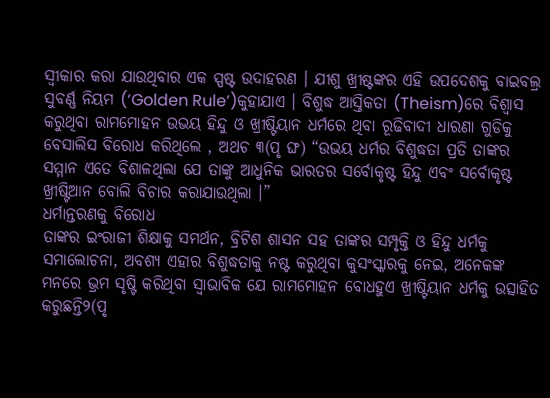ସ୍ୱୀକାର କରା ଯାଉଥିବାର ଏକ ସ୍ପଷ୍ଟ ଉଦାହରଣ । ଯୀଶୁ ଖ୍ରୀଷ୍ଟଙ୍କର ଏହି ଉପଦେଶକୁ ବାଇବଲ୍ର ସୁବର୍ଣ୍ଣ ନିୟମ (‘Golden Rule’)କୁହାଯାଏ । ବିଶୁଦ୍ଧ ଆସ୍ତିକତା (Theism)ରେ ବିଶ୍ୱାସ କରୁଥିବା ରାମମୋହନ ଉଭୟ ହିନ୍ଦୁ ଓ ଖ୍ରୀଷ୍ଟିୟାନ ଧର୍ମରେ ଥିବା ରୂଢିବାଦୀ ଧାରଣା ଗୁଡିକୁ ବେସାଲିସ ବିରୋଧ କରିଥିଲେ , ଅଥଚ ୩(ପୃ ଙ୍ଘ) “ଉଭୟ ଧର୍ମର ବିଶୁଦ୍ଧତା ପ୍ରତି ତାଙ୍କର ସମ୍ମାନ ଏତେ ବିଶାଳଥିଲା ଯେ ତାଙ୍କୁ ଆଧୁନିକ ଭାରତର ସର୍ବୋକୃଷ୍ଟ ହିନ୍ଦୁ ଏବଂ ସର୍ବୋକୃଷ୍ଟ ଖ୍ରୀଷ୍ଟିଆନ ବୋଲି ବିଚାର କରାଯାଉଥିଲା ।”
ଧର୍ମାନ୍ତରଣକୁ ବିରୋଧ
ତାଙ୍କର ଇଂରାଜୀ ଶିକ୍ଷାକୁ ସମର୍ଥନ, ବ୍ରିଟିଶ ଶାସନ ସହ ତାଙ୍କର ସମ୍ପୃକ୍ତି ଓ ହିନ୍ଦୁ ଧର୍ମକୁ ସମାଲୋଚନା, ଅବଶ୍ୟ ଏହାର ବିଶୁଦ୍ଧତାକୁ ନଷ୍ଟ କରୁଥିବା କୁସଂସ୍କାରକୁ ନେଇ, ଅନେକଙ୍କ ମନରେ ଭ୍ରମ ସୃଷ୍ଟି କରିଥିବା ସ୍ୱାଭାବିକ ଯେ ରାମମୋହନ ବୋଧହୁଏ ଖ୍ରୀଷ୍ଟିୟାନ ଧର୍ମକୁ ଉତ୍ସାହିତ କରୁଛନ୍ତି୨(ପୃ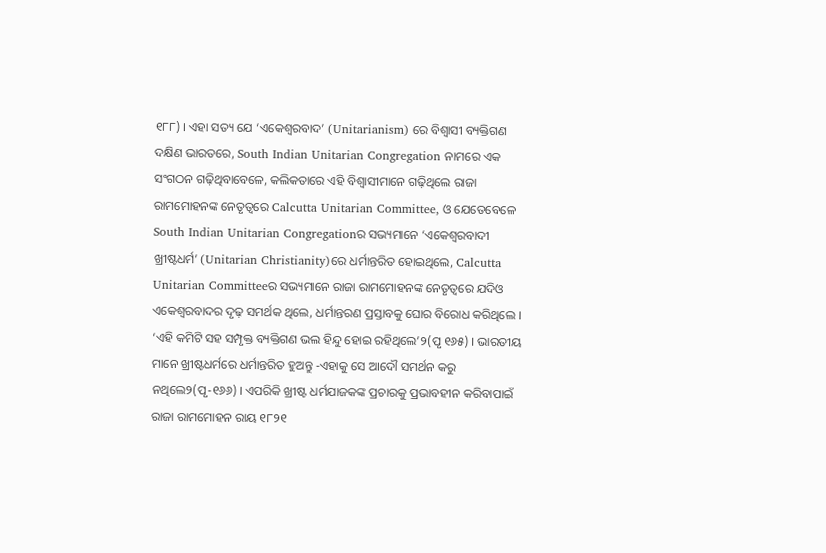୧୮୮) । ଏହା ସତ୍ୟ ଯେ ‘ଏକେଶ୍ୱରବାଦ’ (Unitarianism) ରେ ବିଶ୍ୱାସୀ ବ୍ୟକ୍ତିଗଣ ଦକ୍ଷିଣ ଭାରତରେ, South Indian Unitarian Congregation ନାମରେ ଏକ ସଂଗଠନ ଗଢ଼ିଥିବାବେଳେ, କଲିକତାରେ ଏହି ବିଶ୍ୱାସୀମାନେ ଗଢ଼ିଥିଲେ ରାଜା ରାମମୋହନଙ୍କ ନେତୃତ୍ୱରେ Calcutta Unitarian Committee, ଓ ଯେତେବେଳେ South Indian Unitarian Congregationର ସଭ୍ୟମାନେ ‘ଏକେଶ୍ୱରବାଦୀ ଖ୍ରୀଷ୍ଟଧର୍ମ’ (Unitarian Christianity)ରେ ଧର୍ମାନ୍ତରିତ ହୋଇଥିଲେ, Calcutta Unitarian Committeeର ସଭ୍ୟମାନେ ରାଜା ରାମମୋହନଙ୍କ ନେତୃତ୍ୱରେ ଯଦିଓ ଏକେଶ୍ୱରବାଦର ଦୃଢ଼ ସମର୍ଥକ ଥିଲେ, ଧର୍ମାନ୍ତରଣ ପ୍ରସ୍ତାବକୁ ଘୋର ବିରୋଧ କରିଥିଲେ । ‘ଏହି କମିଟି ସହ ସମ୍ପୃକ୍ତ ବ୍ୟକ୍ତିଗଣ ଭଲ ହିନ୍ଦୁ ହୋଇ ରହିଥିଲେ’୨(ପୃ ୧୬୫) । ଭାରତୀୟ ମାନେ ଖ୍ରୀଷ୍ଟଧର୍ମରେ ଧର୍ମାନ୍ତରିତ ହୁଅନ୍ତୁ -ଏହାକୁ ସେ ଆଦୌ ସମର୍ଥନ କରୁ ନଥିଲେ୨(ପୃ-୧୬୬) । ଏପରିକି ଖ୍ରୀଷ୍ଟ ଧର୍ମଯାଜକଙ୍କ ପ୍ରଚାରକୁ ପ୍ରଭାବହୀନ କରିବାପାଇଁ ରାଜା ରାମମୋହନ ରାୟ ୧୮୨୧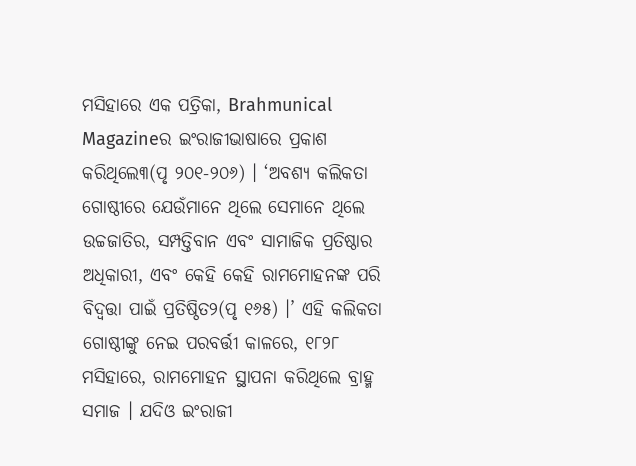ମସିହାରେ ଏକ ପତ୍ରିକା, Brahmunical Magazineର ଇଂରାଜୀଭାଷାରେ ପ୍ରକାଶ କରିଥିଲେ୩(ପୃ ୨୦୧-୨୦୬) । ‘ଅବଶ୍ୟ କଲିକତା ଗୋଷ୍ଠୀରେ ଯେଉଁମାନେ ଥିଲେ ସେମାନେ ଥିଲେ ଉଚ୍ଚଜାତିର, ସମ୍ପତ୍ତିବାନ ଏବଂ ସାମାଜିକ ପ୍ରତିଷ୍ଠାର ଅଧିକାରୀ, ଏବଂ କେହି କେହି ରାମମୋହନଙ୍କ ପରି ବିଦ୍ୱତ୍ତା ପାଇଁ ପ୍ରତିଷ୍ଠିତ୨(ପୃ ୧୬୫) ।’ ଏହି କଲିକତା ଗୋଷ୍ଠୀଙ୍କୁ ନେଇ ପରବର୍ତ୍ତୀ କାଳରେ, ୧୮୨୮ ମସିହାରେ, ରାମମୋହନ ସ୍ଥାପନା କରିଥିଲେ ବ୍ରାହ୍ମ ସମାଜ । ଯଦିଓ ଇଂରାଜୀ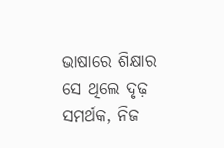ଭାଷାରେ ଶିକ୍ଷାର ସେ ଥିଲେ ଦୃଢ଼ ସମର୍ଥକ, ନିଜ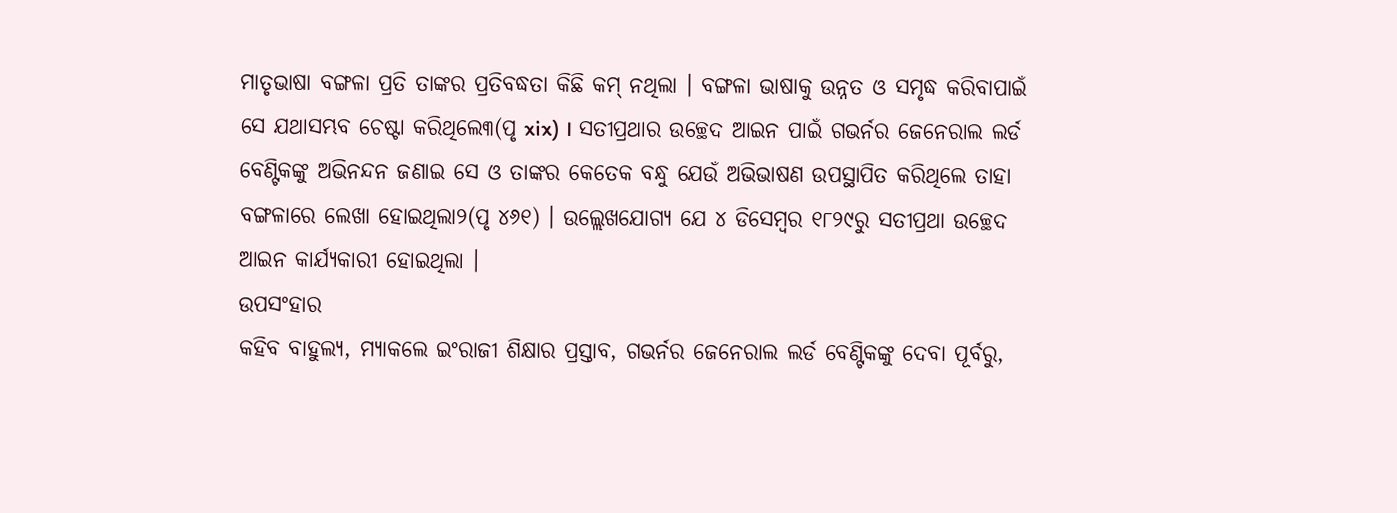ମାତୃଭାଷା ବଙ୍ଗଳା ପ୍ରତି ତାଙ୍କର ପ୍ରତିବଦ୍ଧତା କିଛି କମ୍ ନଥିଲା । ବଙ୍ଗଳା ଭାଷାକୁ ଉନ୍ନତ ଓ ସମୃଦ୍ଧ କରିବାପାଇଁ ସେ ଯଥାସମ୍ଭବ ଚେଷ୍ଟା କରିଥିଲେ୩(ପୃ xix) । ସତୀପ୍ରଥାର ଉଚ୍ଛେଦ ଆଇନ ପାଇଁ ଗଭର୍ନର ଜେନେରାଲ ଲର୍ଡ ବେଣ୍ଟିକଙ୍କୁ ଅଭିନନ୍ଦନ ଜଣାଇ ସେ ଓ ତାଙ୍କର କେତେକ ବନ୍ଧୁ ଯେଉଁ ଅଭିଭାଷଣ ଉପସ୍ଥାପିତ କରିଥିଲେ ତାହା ବଙ୍ଗଳାରେ ଲେଖା ହୋଇଥିଲା୨(ପୃ ୪୬୧) । ଉଲ୍ଲେଖଯୋଗ୍ୟ ଯେ ୪ ଡିସେମ୍ବର ୧୮୨୯ରୁ ସତୀପ୍ରଥା ଉଚ୍ଛେଦ ଆଇନ କାର୍ଯ୍ୟକାରୀ ହୋଇଥିଲା ।
ଉପସଂହାର
କହିବ ବାହୁଲ୍ୟ, ମ୍ୟାକଲେ ଇଂରାଜୀ ଶିକ୍ଷାର ପ୍ରସ୍ତାବ, ଗଭର୍ନର ଜେନେରାଲ ଲର୍ଡ ବେଣ୍ଟିକଙ୍କୁ ଦେବା ପୂର୍ବରୁ,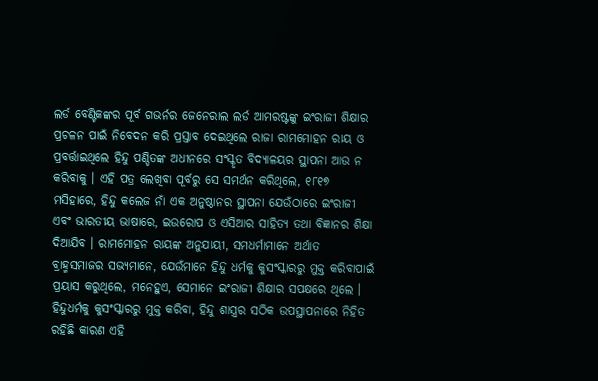ଲର୍ଡ ବେଣ୍ଟିକଙ୍କର ପୂର୍ବ ଗଭର୍ନର ଜେନେରାଲ ଲର୍ଡ ଆମରଷ୍ଟଙ୍କୁ ଇଂରାଜୀ ଶିକ୍ଷାର ପ୍ରଚଳନ ପାଇଁ ନିବେଦନ କରି ପ୍ରସ୍ତାବ ଦେଇଥିଲେ ରାଜା ରାମମୋହନ ରାୟ ଓ ପ୍ରବର୍ତ୍ତାଇଥିଲେ ହିନ୍ଦୁ ପଣ୍ଡିତଙ୍କ ଅଧୀନରେ ସଂସ୍କୃତ ବିଦ୍ୟାଳୟର ସ୍ଥାପନା ଆଉ ନ କରିବାକୁ । ଏହି ପତ୍ର ଲେଖିବା ପୂର୍ବରୁ ସେ ସମର୍ଥନ କରିଥିଲେ, ୧୮୧୭ ମସିହାରେ, ହିନ୍ଦୁ କଲେଜ ନାଁ ଏକ ଅନୁଷ୍ଠାନର ସ୍ଥାପନା ଯେଉଁଠାରେ ଇଂରାଜୀ ଏବଂ ଭାରତୀୟ ଭାଷାରେ, ଇଉରୋପ ଓ ଏସିଆର ସାହିତ୍ୟ ତଥା ବିଜ୍ଞାନର ଶିକ୍ଷା ଦିଆଯିବ । ରାମମୋହନ ରାୟଙ୍କ ଅନୁଯାୟୀ, ସମଧର୍ମାମାନେ ଅର୍ଥାତ ବ୍ରାହ୍ମସମାଜର ସଭ୍ୟମାନେ, ଯେଉଁମାନେ ହିନ୍ଦୁ ଧର୍ମକୁ କୁସଂସ୍କାରରୁ ମୁକ୍ତ କରିବାପାଇଁ ପ୍ରୟାସ କରୁଥିଲେ, ମନେହୁଏ, ସେମାନେ ଇଂରାଜୀ ଶିକ୍ଷାର ସପକ୍ଷରେ ଥିଲେ । ହିନ୍ଦୁଧର୍ମକୁ କୁସଂସ୍କାରରୁ ମୁକ୍ତ କରିବା, ହିନ୍ଦୁ ଶାସ୍ତ୍ରର ସଠିକ ଉପସ୍ଥାପନାରେ ନିହିତ ରହିଛି କାରଣ ଏହି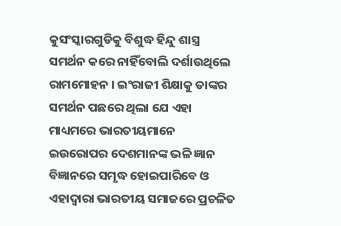କୁସଂସ୍କାରଗୁଡିକୁ ବିଶୁଦ୍ଧ ହିନ୍ଦୁ ଶାସ୍ତ୍ର ସମର୍ଥନ କରେ ନାହିଁବୋଲି ଦର୍ଶାଉଥିଲେ ରାମମୋହନ । ଇଂରାଜୀ ଶିକ୍ଷାକୁ ତାଙ୍କର ସମର୍ଥନ ପଛରେ ଥିଲା ଯେ ଏହା ମାଧ୍ୟମରେ ଭାରତୀୟମାନେ ଇଉରୋପର ଦେଶମାନଙ୍କ ଭଳି ଜ୍ଞାନ ବିଜ୍ଞାନରେ ସମୃଦ୍ଧ ହୋଇପାରିବେ ଓ ଏହାଦ୍ୱାରା ଭାରତୀୟ ସମାଜରେ ପ୍ରଚଳିତ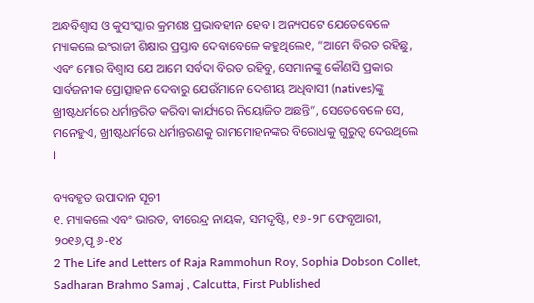ଅନ୍ଧବିଶ୍ୱାସ ଓ କୁସଂସ୍କାର କ୍ରମଶଃ ପ୍ରଭାବହୀନ ହେବ । ଅନ୍ୟପଟେ ଯେତେବେଳେ ମ୍ୟାକଲେ ଇଂରାଜୀ ଶିକ୍ଷାର ପ୍ରସ୍ତାବ ଦେବାବେଳେ କହୁଥିଲେ୧, “ଆମେ ବିରତ ରହିଛୁ, ଏବଂ ମୋର ବିଶ୍ୱାସ ଯେ ଆମେ ସର୍ବଦା ବିରତ ରହିବୁ, ସେମାନଙ୍କୁ କୌଣସି ପ୍ରକାର ସାର୍ବଜନୀକ ପ୍ରୋତ୍ସାହନ ଦେବାରୁ ଯେଉଁମାନେ ଦେଶୀୟ ଅଧିବାସୀ (natives)ଙ୍କୁ ଖ୍ରୀଷ୍ଟଧର୍ମରେ ଧର୍ମାନ୍ତରିତ କରିବା କାର୍ଯ୍ୟରେ ନିୟୋଜିତ ଅଛନ୍ତି”, ସେତେବେଳେ ସେ, ମନେହୁଏ, ଖ୍ରୀଷ୍ଟଧର୍ମରେ ଧର୍ମାନ୍ତରଣକୁ ରାମମୋହନଙ୍କର ବିରୋଧକୁ ଗୁରୁତ୍ୱ ଦେଉଥିଲେ ।

ବ୍ୟବହୃତ ଉପାଦାନ ସୂଚୀ
୧. ମ୍ୟାକଲେ ଏବଂ ଭାରତ, ବୀରେନ୍ଦ୍ର ନାୟକ, ସମଦୃଷ୍ଟି, ୧୬-୨୮ ଫେବୃଆରୀ, ୨୦୧୬,ପୃ ୬-୧୪
2 The Life and Letters of Raja Rammohun Roy, Sophia Dobson Collet, Sadharan Brahmo Samaj , Calcutta, First Published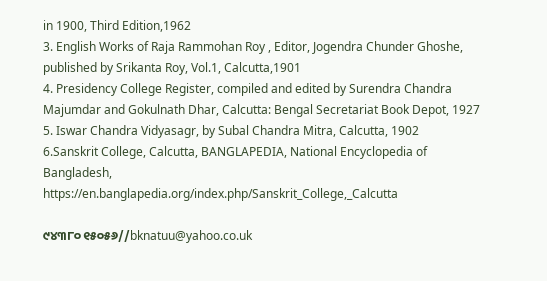in 1900, Third Edition,1962
3. English Works of Raja Rammohan Roy , Editor, Jogendra Chunder Ghoshe, published by Srikanta Roy, Vol.1, Calcutta,1901
4. Presidency College Register, compiled and edited by Surendra Chandra Majumdar and Gokulnath Dhar, Calcutta: Bengal Secretariat Book Depot, 1927
5. Iswar Chandra Vidyasagr, by Subal Chandra Mitra, Calcutta, 1902
6.Sanskrit College, Calcutta, BANGLAPEDIA, National Encyclopedia of Bangladesh,
https://en.banglapedia.org/index.php/Sanskrit_College,_Calcutta

୯୪୩୮୦ ୧୫୦୫୬//bknatuu@yahoo.co.uk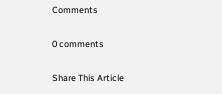Comments

0 comments

Share This Article